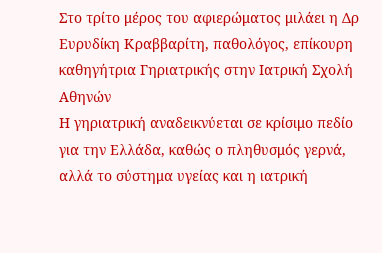Στο τρίτο μέρος του αφιερώματος μιλάει η Δρ Ευρυδίκη Κραββαρίτη, παθολόγος, επίκουρη καθηγήτρια Γηριατρικής στην Ιατρική Σχολή Αθηνών
Η γηριατρική αναδεικνύεται σε κρίσιμο πεδίο για την Ελλάδα, καθώς ο πληθυσμός γερνά, αλλά το σύστημα υγείας και η ιατρική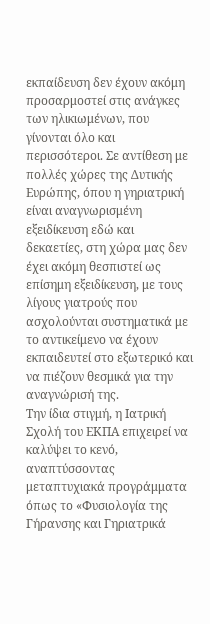εκπαίδευση δεν έχουν ακόμη προσαρμοστεί στις ανάγκες των ηλικιωμένων, που γίνονται όλο και περισσότεροι. Σε αντίθεση με πολλές χώρες της Δυτικής Ευρώπης, όπου η γηριατρική είναι αναγνωρισμένη εξειδίκευση εδώ και δεκαετίες, στη χώρα μας δεν έχει ακόμη θεσπιστεί ως επίσημη εξειδίκευση, με τους λίγους γιατρούς που ασχολούνται συστηματικά με το αντικείμενο να έχουν εκπαιδευτεί στο εξωτερικό και να πιέζουν θεσμικά για την αναγνώρισή της.
Την ίδια στιγμή, η Ιατρική Σχολή του ΕΚΠΑ επιχειρεί να καλύψει το κενό, αναπτύσσοντας μεταπτυχιακά προγράμματα όπως το «Φυσιολογία της Γήρανσης και Γηριατρικά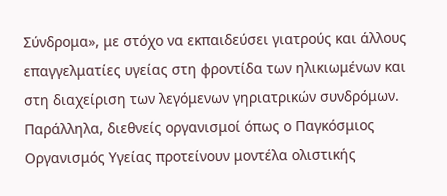Σύνδρομα», με στόχο να εκπαιδεύσει γιατρούς και άλλους επαγγελματίες υγείας στη φροντίδα των ηλικιωμένων και στη διαχείριση των λεγόμενων γηριατρικών συνδρόμων. Παράλληλα, διεθνείς οργανισμοί όπως ο Παγκόσμιος Οργανισμός Υγείας προτείνουν μοντέλα ολιστικής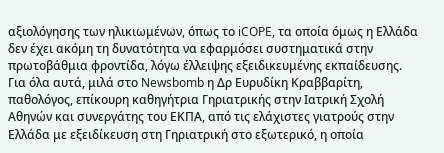αξιολόγησης των ηλικιωμένων, όπως το iCOPE, τα οποία όμως η Ελλάδα δεν έχει ακόμη τη δυνατότητα να εφαρμόσει συστηματικά στην πρωτοβάθμια φροντίδα, λόγω έλλειψης εξειδικευμένης εκπαίδευσης.
Για όλα αυτά, μιλά στο Newsbomb η Δρ Ευρυδίκη Κραββαρίτη, παθολόγος, επίκουρη καθηγήτρια Γηριατρικής στην Ιατρική Σχολή Αθηνών και συνεργάτης του ΕΚΠΑ, από τις ελάχιστες γιατρούς στην Ελλάδα με εξειδίκευση στη Γηριατρική στο εξωτερικό, η οποία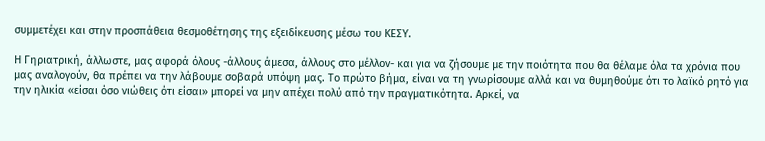συμμετέχει και στην προσπάθεια θεσμοθέτησης της εξειδίκευσης μέσω του ΚΕΣΥ.

Η Γηριατρική, άλλωστε, μας αφορά όλους -άλλους άμεσα, άλλους στο μέλλον- και για να ζήσουμε με την ποιότητα που θα θέλαμε όλα τα χρόνια που μας αναλογούν, θα πρέπει να την λάβουμε σοβαρά υπόψη μας. Το πρώτο βήμα, είναι να τη γνωρίσουμε αλλά και να θυμηθούμε ότι το λαϊκό ρητό για την ηλικία «είσαι όσο νιώθεις ότι είσαι» μπορεί να μην απέχει πολύ από την πραγματικότητα. Αρκεί, να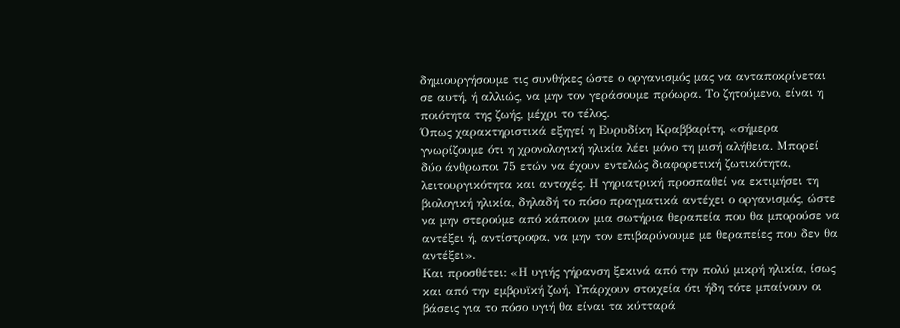δημιουργήσουμε τις συνθήκες ώστε ο οργανισμός μας να ανταποκρίνεται σε αυτή, ή αλλιώς, να μην τον γεράσουμε πρόωρα. Το ζητούμενο, είναι η ποιότητα της ζωής, μέχρι το τέλος.
Όπως χαρακτηριστικά εξηγεί η Ευρυδίκη Κραββαρίτη, «σήμερα γνωρίζουμε ότι η χρονολογική ηλικία λέει μόνο τη μισή αλήθεια. Μπορεί δύο άνθρωποι 75 ετών να έχουν εντελώς διαφορετική ζωτικότητα, λειτουργικότητα και αντοχές. Η γηριατρική προσπαθεί να εκτιμήσει τη βιολογική ηλικία, δηλαδή το πόσο πραγματικά αντέχει ο οργανισμός, ώστε να μην στερούμε από κάποιον μια σωτήρια θεραπεία που θα μπορούσε να αντέξει ή, αντίστροφα, να μην τον επιβαρύνουμε με θεραπείες που δεν θα αντέξει».
Και προσθέτει: «Η υγιής γήρανση ξεκινά από την πολύ μικρή ηλικία, ίσως και από την εμβρυϊκή ζωή. Υπάρχουν στοιχεία ότι ήδη τότε μπαίνουν οι βάσεις για το πόσο υγιή θα είναι τα κύτταρά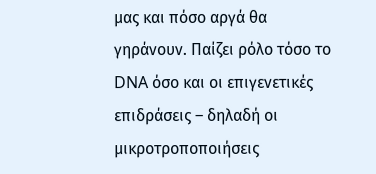μας και πόσο αργά θα γηράνουν. Παίζει ρόλο τόσο το DNA όσο και οι επιγενετικές επιδράσεις – δηλαδή οι μικροτροποποιήσεις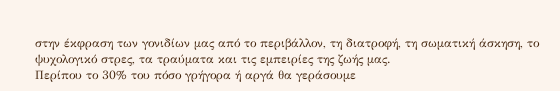στην έκφραση των γονιδίων μας από το περιβάλλον, τη διατροφή, τη σωματική άσκηση, το ψυχολογικό στρες, τα τραύματα και τις εμπειρίες της ζωής μας.
Περίπου το 30% του πόσο γρήγορα ή αργά θα γεράσουμε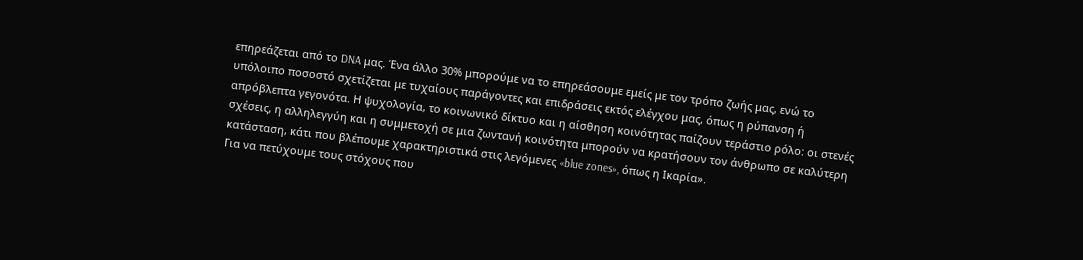επηρεάζεται από το DNA μας. Ένα άλλο 30% μπορούμε να το επηρεάσουμε εμείς με τον τρόπο ζωής μας, ενώ το υπόλοιπο ποσοστό σχετίζεται με τυχαίους παράγοντες και επιδράσεις εκτός ελέγχου μας, όπως η ρύπανση ή απρόβλεπτα γεγονότα. Η ψυχολογία, το κοινωνικό δίκτυο και η αίσθηση κοινότητας παίζουν τεράστιο ρόλο: οι στενές σχέσεις, η αλληλεγγύη και η συμμετοχή σε μια ζωντανή κοινότητα μπορούν να κρατήσουν τον άνθρωπο σε καλύτερη κατάσταση, κάτι που βλέπουμε χαρακτηριστικά στις λεγόμενες «blue zones», όπως η Ικαρία».
Για να πετύχουμε τους στόχους που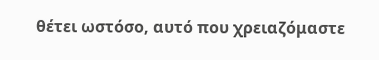θέτει ωστόσο, αυτό που χρειαζόμαστε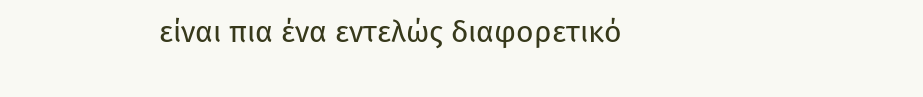είναι πια ένα εντελώς διαφορετικό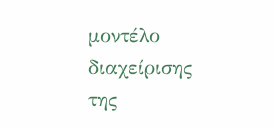μοντέλο διαχείρισης της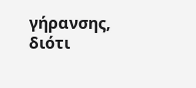γήρανσης, διότι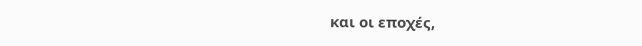και οι εποχές,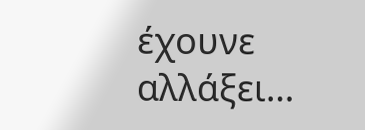έχουνε αλλάξει…